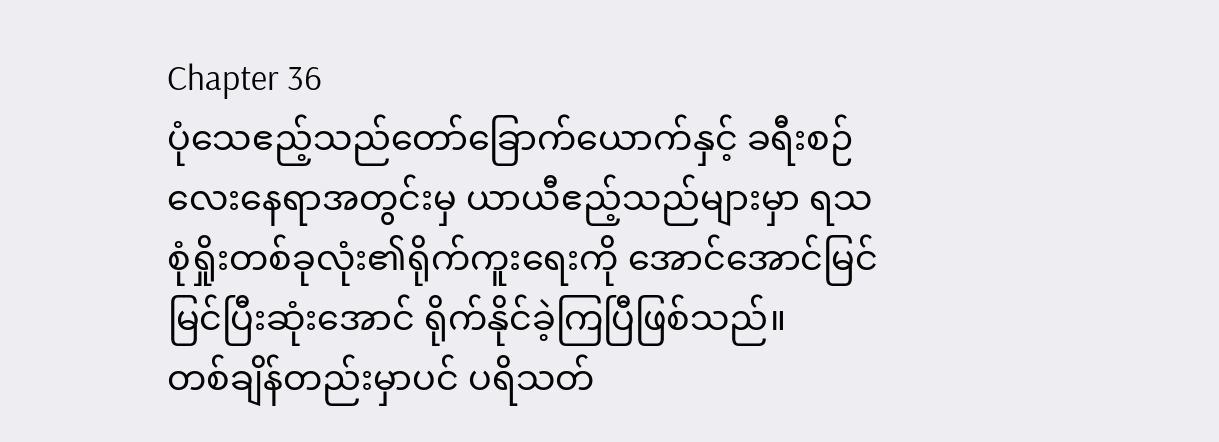Chapter 36
ပုံသေဧည့်သည်တော်ခြောက်ယောက်နှင့် ခရီးစဉ်လေးနေရာအတွင်းမှ ယာယီဧည့်သည်များမှာ ရသစုံရှိုးတစ်ခုလုံး၏ရိုက်ကူးရေးကို အောင်အောင်မြင်မြင်ပြီးဆုံးအောင် ရိုက်နိုင်ခဲ့ကြပြီဖြစ်သည်။
တစ်ချိန်တည်းမှာပင် ပရိသတ်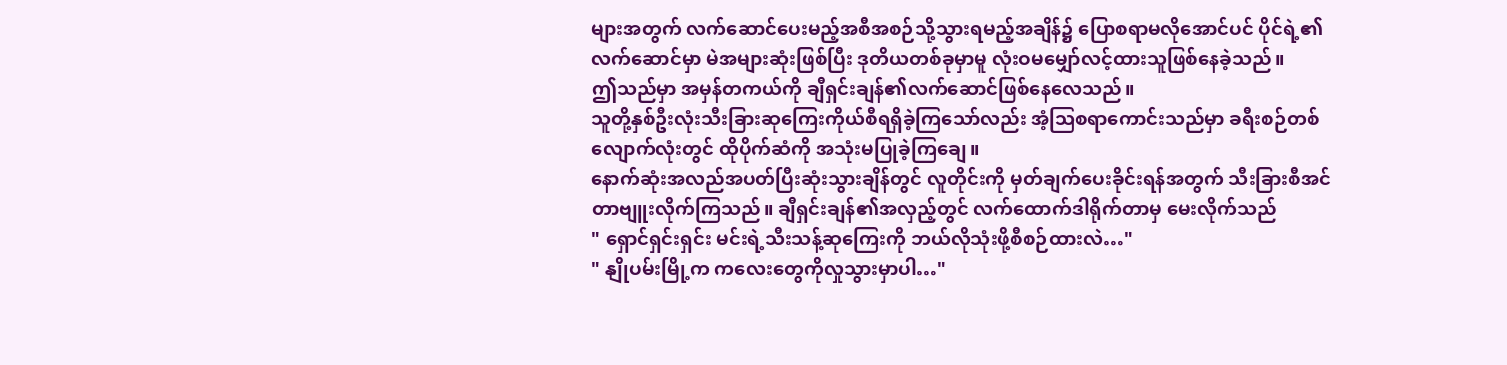များအတွက် လက်ဆောင်ပေးမည့်အစီအစဉ်သို့သွားရမည့်အချိန်၌ ပြောစရာမလိုအောင်ပင် ပိုင်ရဲ့၏လက်ဆောင်မှာ မဲအများဆုံးဖြစ်ပြီး ဒုတိယတစ်ခုမှာမူ လုံးဝမမျှော်လင့်ထားသူဖြစ်နေခဲ့သည်။
ဤသည်မှာ အမှန်တကယ်ကို ချီရှင်းချန်၏လက်ဆောင်ဖြစ်နေလေသည်။
သူတို့နှစ်ဦးလုံးသီးခြားဆုကြေးကိုယ်စီရရှိခဲ့ကြသော်လည်း အံ့ဩစရာကောင်းသည်မှာ ခရီးစဉ်တစ်လျောက်လုံးတွင် ထိုပိုက်ဆံကို အသုံးမပြုခဲ့ကြချေ။
နောက်ဆုံးအလည်အပတ်ပြီးဆုံးသွားချိန်တွင် လူတိုင်းကို မှတ်ချက်ပေးခိုင်းရန်အတွက် သီးခြားစီအင်တာဗျူးလိုက်ကြသည်။ ချီရှင်းချန်၏အလှည့်တွင် လက်ထောက်ဒါရိုက်တာမှ မေးလိုက်သည်
" ရှောင်ရှင်းရှင်း မင်းရဲ့သီးသန့်ဆုကြေးကို ဘယ်လိုသုံးဖို့စီစဉ်ထားလဲ…"
" နျိုပမ်းမြို့က ကလေးတွေကိုလှုသွားမှာပါ…"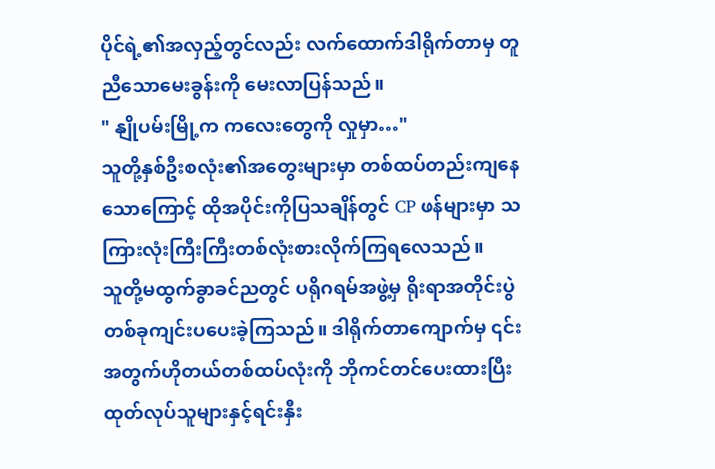ပိုင်ရဲ့၏အလှည့်တွင်လည်း လက်ထောက်ဒါရိုက်တာမှ တူညီသောမေးခွန်းကို မေးလာပြန်သည်။
" နျိုပမ်းမြို့က ကလေးတွေကို လှုမှာ…"
သူတို့နှစ်ဦးစလုံး၏အတွေးများမှာ တစ်ထပ်တည်းကျနေသောကြောင့် ထိုအပိုင်းကိုပြသချိန်တွင် CP ဖန်များမှာ သကြားလုံးကြီးကြီးတစ်လုံးစားလိုက်ကြရလေသည်။
သူတို့မထွက်ခွာခင်ညတွင် ပရိုဂရမ်အဖွဲ့မှ ရိုးရာအတိုင်းပွဲတစ်ခုကျင်းပပေးခဲ့ကြသည်။ ဒါရိုက်တာကျောက်မှ ၎င်းအတွက်ဟိုတယ်တစ်ထပ်လုံးကို ဘိုကင်တင်ပေးထားပြီး ထုတ်လုပ်သူများနှင့်ရင်းနှီး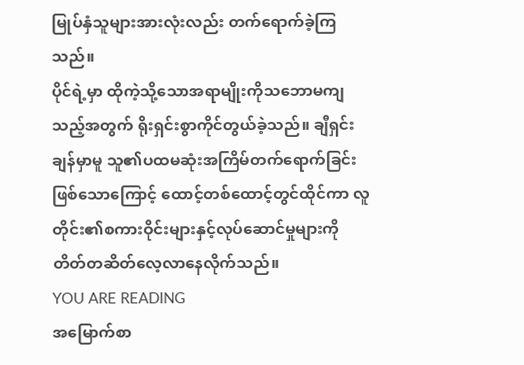မြုပ်နှံသူများအားလုံးလည်း တက်ရောက်ခဲ့ကြသည်။
ပိုင်ရဲ့မှာ ထိုကဲ့သို့သောအရာမျိုးကိုသဘောမကျသည့်အတွက် ရိုးရှင်းစွာကိုင်တွယ်ခဲ့သည်။ ချီရှင်းချန်မှာမူ သူ၏ပထမဆုံးအကြိမ်တက်ရောက်ခြင်းဖြစ်သောကြောင့် ထောင့်တစ်ထောင့်တွင်ထိုင်ကာ လူတိုင်း၏စကားဝိုင်းများနှင့်လုပ်ဆောင်မှုများကို တိတ်တဆိတ်လေ့လာနေလိုက်သည်။
YOU ARE READING
အမြောက်စာ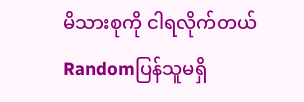မိသားစုကို ငါရလိုက်တယ်
Randomပြန်သူမရှိ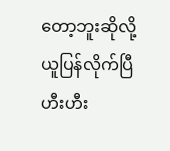တော့ဘူးဆိုလို့ ယူပြန်လိုက်ပြီ ဟီးဟီး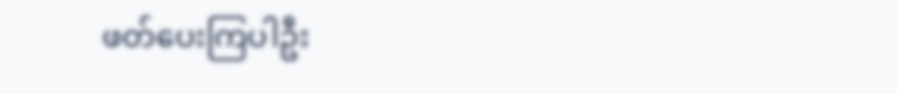ဖတ်ပေးကြပါဦး